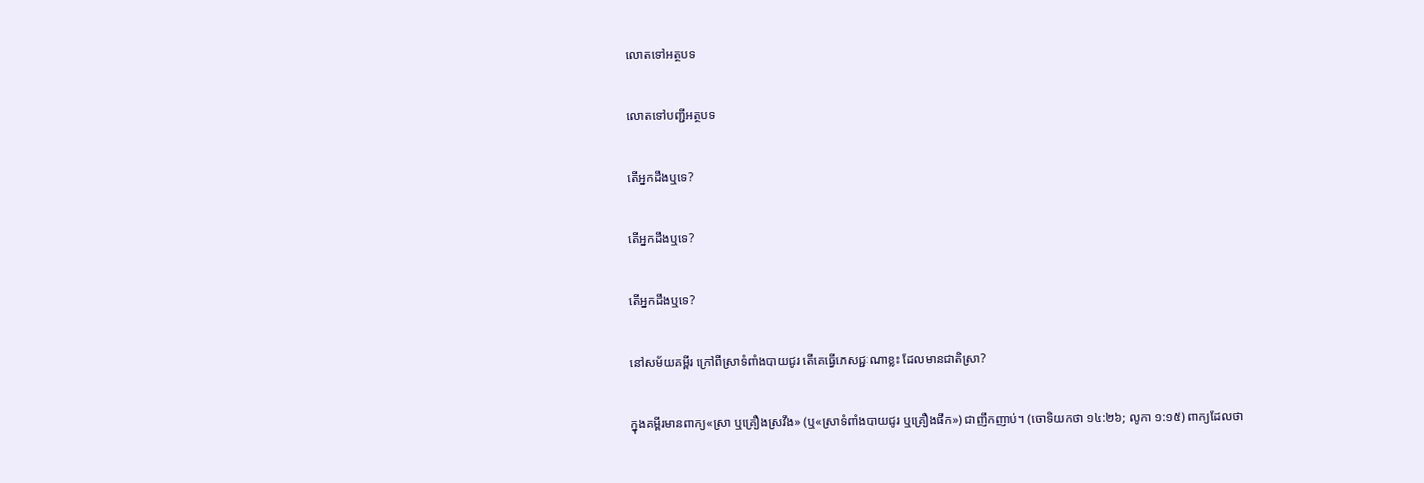លោតទៅអត្ថបទ

លោតទៅបញ្ជីអត្ថបទ

តើអ្នកដឹងឬទេ?

តើអ្នកដឹងឬទេ?

តើអ្នកដឹងឬទេ?

នៅសម័យគម្ពីរ ក្រៅពីស្រាទំពាំងបាយជូរ តើគេធ្វើភេសជ្ជៈណាខ្លះ ដែលមានជាតិស្រា?

ក្នុងគម្ពីរមានពាក្យ«ស្រា ឬគ្រឿងស្រវឹង» (ឬ«ស្រាទំពាំងបាយជូរ ឬគ្រឿងផឹក») ជាញឹកញាប់។ (ចោទិយកថា ១៤:២៦; លូកា ១:១៥) ពាក្យដែលថា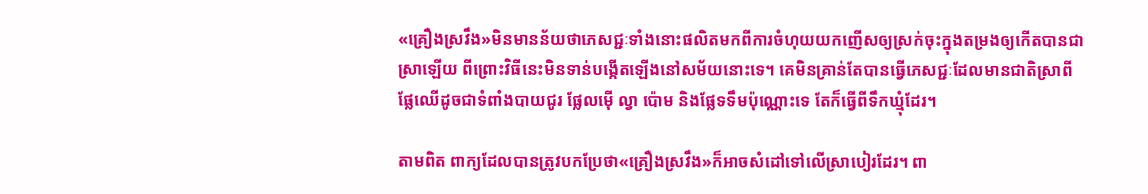«គ្រឿងស្រវឹង»មិនមានន័យថាភេសជ្ជៈទាំងនោះផលិតមកពីការចំហុយយកញើសឲ្យស្រក់ចុះក្នុងតម្រងឲ្យកើតបានជាស្រាឡើយ ពីព្រោះវិធីនេះមិនទាន់បង្កើតឡើងនៅសម័យនោះទេ។ គេមិនគ្រាន់តែបានធ្វើភេសជ្ជៈដែលមានជាតិស្រាពីផ្លែឈើដូចជាទំពាំងបាយជូរ ផ្លែលម៉ើ ល្វា ប៉ោម និងផ្លែទទឹមប៉ុណ្ណោះទេ តែក៏ធ្វើពីទឹកឃ្មុំដែរ។

តាមពិត ពាក្យដែលបានត្រូវបកប្រែថា«គ្រឿងស្រវឹង»ក៏អាចសំដៅទៅលើស្រាបៀរដែរ។ ពា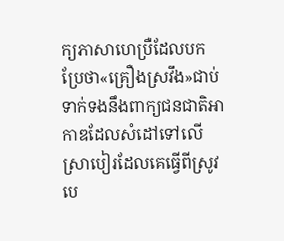ក្យភាសាហេប្រឺដែលបកប្រែថា«គ្រឿងស្រវឹង»ជាប់ទាក់ទងនឹងពាក្យជនជាតិអាកាឌដែលសំដៅទៅលើស្រាបៀរដែលគេធ្វើពីស្រូវបេ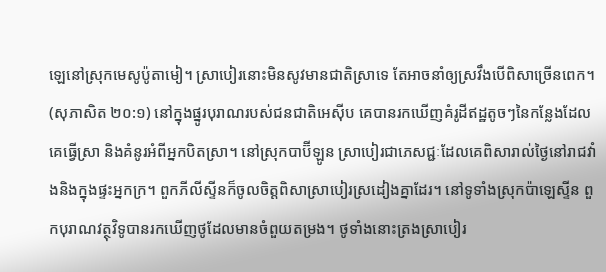ឡេនៅស្រុកមេសូប៉ូតាមៀ។ ស្រាបៀរនោះមិនសូវមានជាតិស្រាទេ តែអាចនាំឲ្យស្រវឹងបើពិសាច្រើនពេក។ (សុភាសិត ២០:១) នៅក្នុងផ្នូរបុរាណរបស់ជនជាតិអេស៊ីប គេបានរកឃើញគំរូដីឥដ្ឋតូចៗនៃកន្លែងដែលគេធ្វើស្រា និងគំនូរអំពីអ្នកបិតស្រា។ នៅស្រុកបាប៊ីឡូន ស្រាបៀរជាភេសជ្ជៈដែលគេពិសារាល់ថ្ងៃនៅរាជវាំងនិងក្នុងផ្ទះអ្នកក្រ។ ពួកភីលីស្ទីនក៏ចូលចិត្តពិសាស្រាបៀរស្រដៀងគ្នាដែរ។ នៅទូទាំងស្រុកប៉ាឡេស្ទីន ពួកបុរាណវត្ថុវិទូបានរកឃើញថូដែលមានចំពួយតម្រង។ ថូទាំងនោះត្រងស្រាបៀរ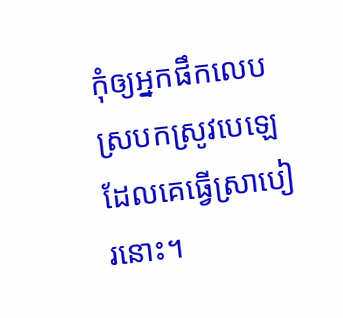កុំឲ្យអ្នកផឹកលេបស្របកស្រូវបេឡេដែលគេធ្វើស្រាបៀរនោះ។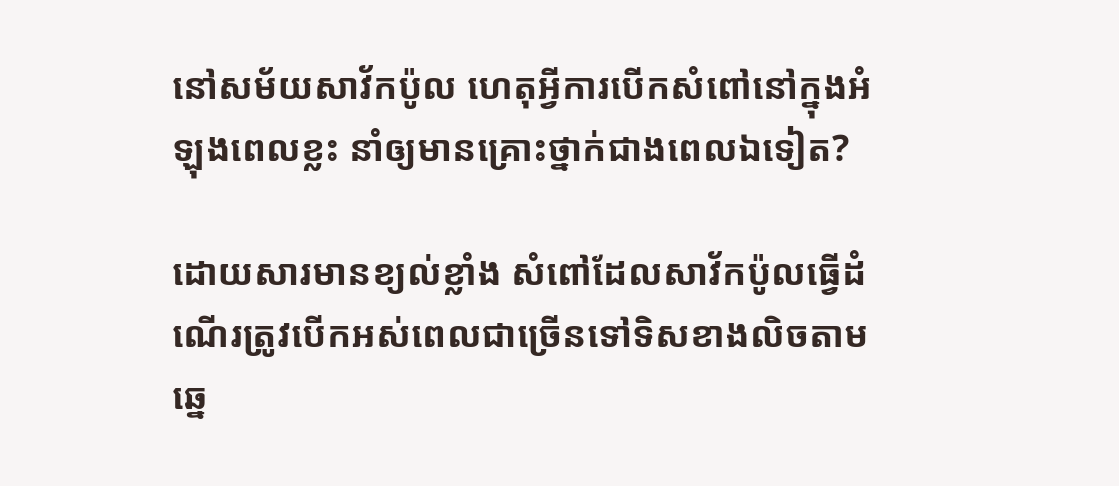នៅសម័យសាវ័កប៉ូល ហេតុអ្វីការបើកសំពៅនៅក្នុងអំឡុងពេលខ្លះ នាំឲ្យមានគ្រោះថ្នាក់ជាងពេលឯទៀត?

ដោយសារមានខ្យល់ខ្លាំង សំពៅដែលសាវ័កប៉ូលធ្វើដំណើរត្រូវបើកអស់ពេលជាច្រើនទៅទិសខាងលិចតាមឆ្នេ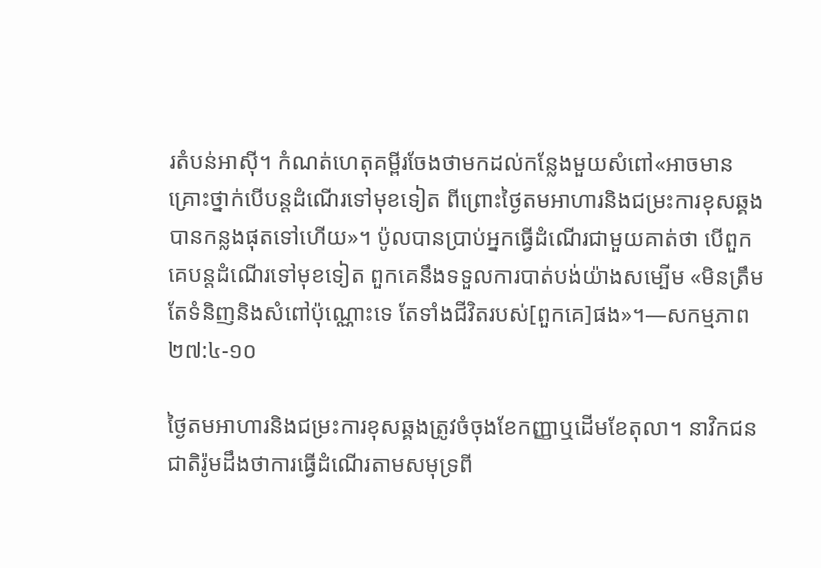រតំបន់អាស៊ី។ កំណត់ហេតុគម្ពីរចែងថាមកដល់កន្លែងមួយសំពៅ«អាចមានគ្រោះថ្នាក់បើបន្តដំណើរទៅមុខទៀត ពីព្រោះថ្ងៃតមអាហារនិងជម្រះការខុសឆ្គងបានកន្លងផុតទៅហើយ»។ ប៉ូលបានប្រាប់អ្នកធ្វើដំណើរជាមួយគាត់ថា បើពួកគេបន្តដំណើរទៅមុខទៀត ពួកគេនឹងទទួលការបាត់បង់យ៉ាងសម្បើម «មិនត្រឹមតែទំនិញនិងសំពៅប៉ុណ្ណោះទេ តែទាំងជីវិតរបស់[ពួកគេ]ផង»។—សកម្មភាព ២៧:៤-១០

ថ្ងៃតមអាហារនិងជម្រះការខុសឆ្គងត្រូវចំចុងខែកញ្ញាឬដើមខែតុលា។ នាវិកជនជាតិរ៉ូមដឹងថាការធ្វើដំណើរតាមសមុទ្រពី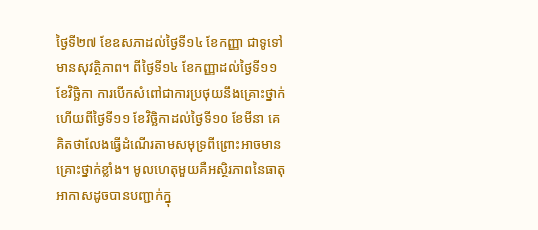ថ្ងៃទី២៧ ខែឧសភាដល់ថ្ងៃទី១៤ ខែកញ្ញា ជាទូទៅមានសុវត្ថិភាព។ ពីថ្ងៃទី១៤ ខែកញ្ញាដល់ថ្ងៃទី១១ ខែវិច្ឆិកា ការបើកសំពៅជាការប្រថុយនឹងគ្រោះថ្នាក់ ហើយពីថ្ងៃទី១១ ខែវិច្ឆិកាដល់ថ្ងៃទី១០ ខែមីនា គេគិតថាលែងធ្វើដំណើរតាមសមុទ្រពីព្រោះអាចមានគ្រោះថ្នាក់ខ្លាំង។ មូលហេតុមួយគឺអស្ថិរភាពនៃធាតុអាកាសដូចបានបញ្ជាក់ក្នុ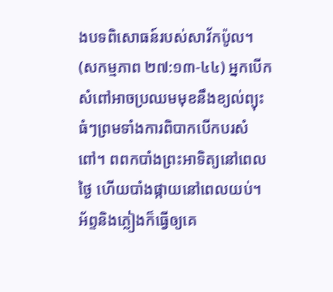ងបទពិសោធន៍របស់សាវ័កប៉ូល។ (សកម្មភាព ២៧:១៣-៤៤) អ្នកបើកសំពៅអាចប្រឈមមុខនឹងខ្យល់ព្យុះធំៗព្រមទាំងការពិបាកបើកបរសំពៅ។ ពពកបាំងព្រះអាទិត្យនៅពេលថ្ងៃ ហើយបាំងផ្កាយនៅពេលយប់។ អ័ព្ទនិងភ្លៀងក៏ធ្វើឲ្យគេ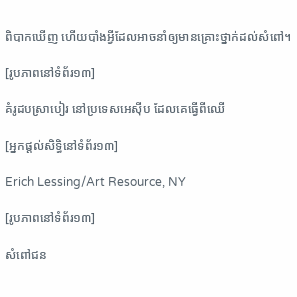ពិបាកឃើញ ហើយបាំងអ្វីដែលអាចនាំឲ្យមានគ្រោះថ្នាក់ដល់សំពៅ។

[រូបភាពនៅទំព័រ១៣]

គំរូដបស្រាបៀរ នៅប្រទេសអេស៊ីប ដែលគេធ្វើពីឈើ

[អ្នកផ្ដល់សិទ្ធិនៅទំព័រ១៣]

Erich Lessing/Art Resource, NY

[រូបភាពនៅទំព័រ១៣]

សំពៅជន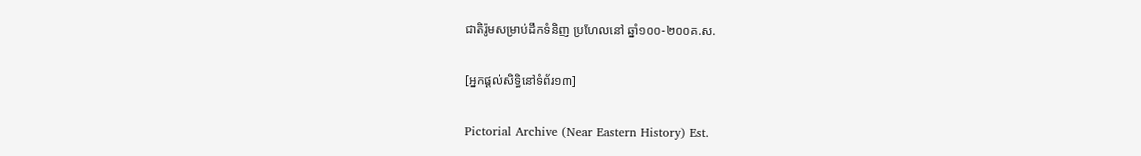ជាតិរ៉ូមសម្រាប់ដឹកទំនិញ ប្រហែលនៅ ឆ្នាំ១០០-២០០គ.ស.

[អ្នកផ្ដល់សិទ្ធិនៅទំព័រ១៣]

Pictorial Archive (Near Eastern History) Est.